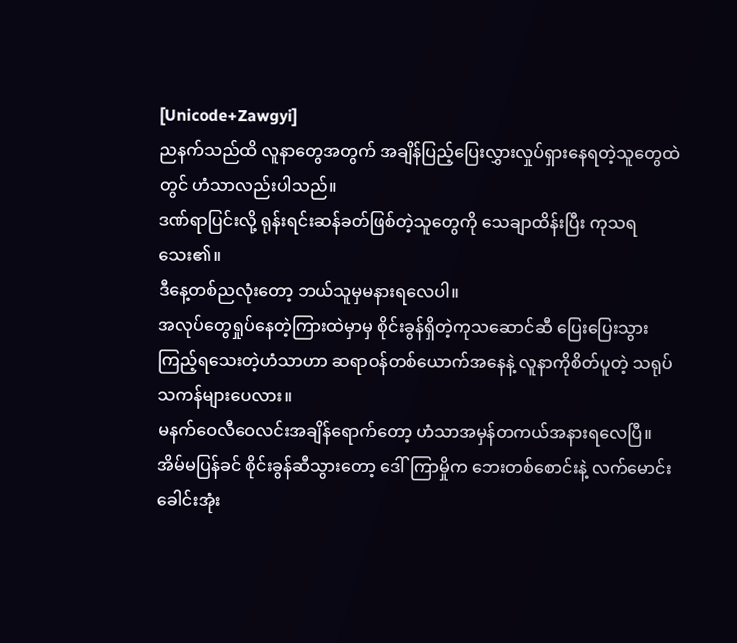[Unicode+Zawgyi]
ညနက်သည်ထိ လူနာတွေအတွက် အချိန်ပြည့်ပြေးလွှားလှုပ်ရှားနေရတဲ့သူတွေထဲတွင် ဟံသာလည်းပါသည်။
ဒဏ်ရာပြင်းလို့ ရုန်းရင်းဆန်ခတ်ဖြစ်တဲ့သူတွေကို သေချာထိန်းပြီး ကုသရသေး၏။
ဒီနေ့တစ်ညလုံးတော့ ဘယ်သူမှမနားရလေပါ။
အလုပ်တွေရှုပ်နေတဲ့ကြားထဲမှာမှ စိုင်းခွန်ရှိတဲ့ကုသဆောင်ဆီ ပြေးပြေးသွားကြည့်ရသေးတဲ့ဟံသာဟာ ဆရာဝန်တစ်ယောက်အနေနဲ့ လူနာကိုစိတ်ပူတဲ့ သရုပ်သကန်များပေလား။
မနက်ဝေလီဝေလင်းအချိန်ရောက်တော့ ဟံသာအမှန်တကယ်အနားရလေပြီ။
အိမ်မပြန်ခင် စိုင်းခွန်ဆီသွားတော့ ဒေါ်ကြာမှိုက ဘေးတစ်စောင်းနဲ့ လက်မောင်းခေါင်းအုံး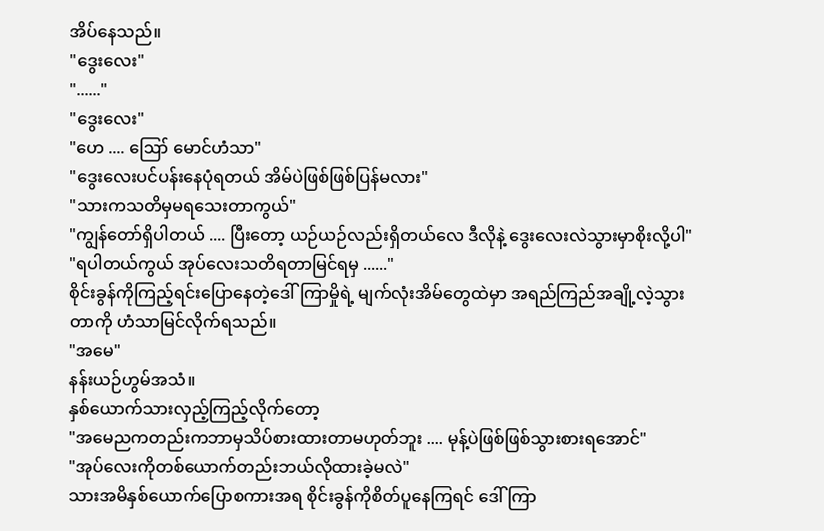အိပ်နေသည်။
"ဒွေးလေး"
"......"
"ဒွေးလေး"
"ဟေ .... ဪ မောင်ဟံသာ"
"ဒွေးလေးပင်ပန်းနေပုံရတယ် အိမ်ပဲဖြစ်ဖြစ်ပြန်မလား"
"သားကသတိမှမရသေးတာကွယ်"
"ကျွန်တော်ရှိပါတယ် .... ပြီးတော့ ယဉ်ယဉ်လည်းရှိတယ်လေ ဒီလိုနဲ့ ဒွေးလေးလဲသွားမှာစိုးလို့ပါ"
"ရပါတယ်ကွယ် အုပ်လေးသတိရတာမြင်ရမှ ......"
စိုင်းခွန်ကိုကြည့်ရင်းပြောနေတဲ့ဒေါ်ကြာမှိုရဲ့ မျက်လုံးအိမ်တွေထဲမှာ အရည်ကြည်အချို့လဲ့သွားတာကို ဟံသာမြင်လိုက်ရသည်။
"အမေ"
နန်းယဉ်ဟွမ်အသံ။
နှစ်ယောက်သားလှည့်ကြည့်လိုက်တော့
"အမေညကတည်းကဘာမှသိပ်စားထားတာမဟုတ်ဘူး .... မုန့်ပဲဖြစ်ဖြစ်သွားစားရအောင်"
"အုပ်လေးကိုတစ်ယောက်တည်းဘယ်လိုထားခဲ့မလဲ"
သားအမိနှစ်ယောက်ပြောစကားအရ စိုင်းခွန်ကိုစိတ်ပူနေကြရင် ဒေါ်ကြာ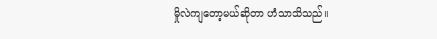မှိုလဲကျတော့မယ်ဆိုတာ ဟံသာသိသည်။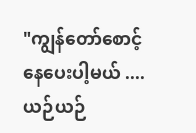"ကျွန်တော်စောင့်နေပေးပါ့မယ် .... ယဉ်ယဉ်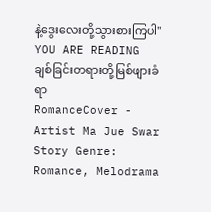နဲ့ဒွေးလေးတို့သွားစားကြပါ"
YOU ARE READING
ချစ်ခြင်းတရားတို့မြစ်ဖျားခံရာ
RomanceCover - Artist Ma Jue Swar Story Genre: Romance, Melodrama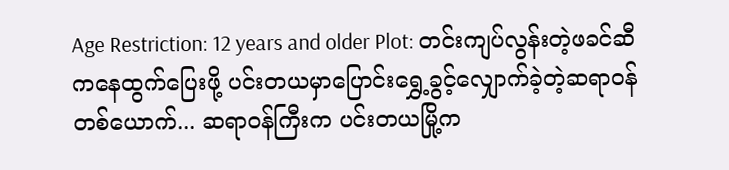Age Restriction: 12 years and older Plot: တင်းကျပ်လွန်းတဲ့ဖခင်ဆီကနေထွက်ပြေးဖို့ ပင်းတယမှာပြောင်းရွှေ့ခွင့်လျှောက်ခဲ့တဲ့ဆရာဝန်တစ်ယောက်... ဆရာဝန်ကြီးက ပင်းတယမြို့က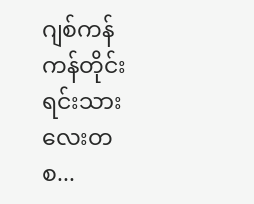ဂျစ်ကန်ကန်တိုင်းရင်းသားလေးတစ...